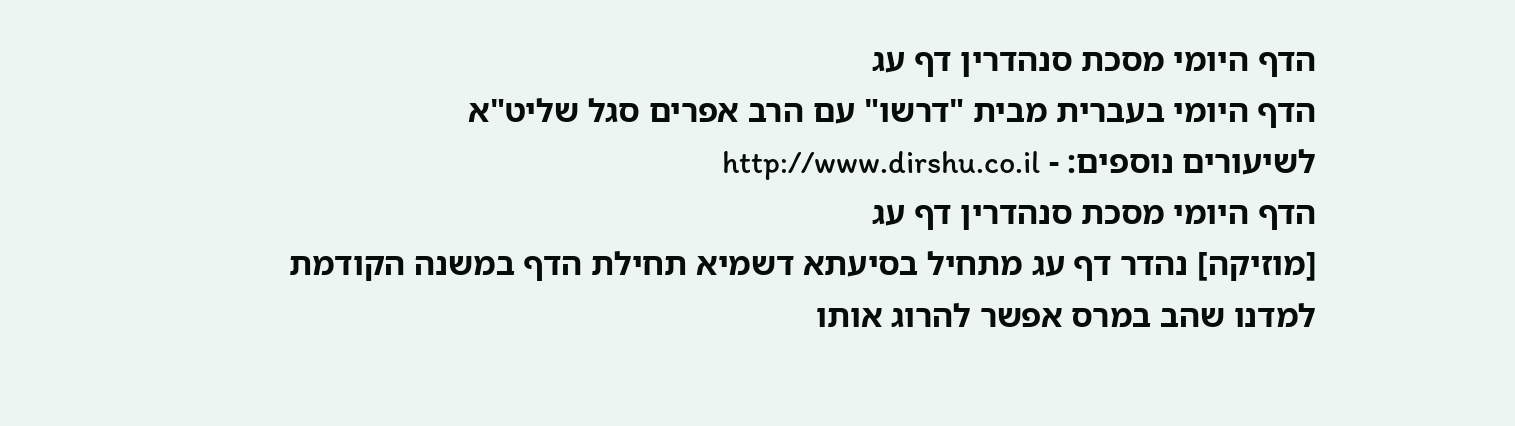הדף היומי מסכת סנהדרין דף עג
הדף היומי בעברית מבית "דרשו" עם הרב אפרים סגל שליט"א
לשיעורים נוספים: - http://www.dirshu.co.il
הדף היומי מסכת סנהדרין דף עג
[מוזיקה] נהדר דף עג מתחיל בסיעתא דשמיא תחילת הדף במשנה הקודמת למדנו שהב במרס אפשר להרוג אותו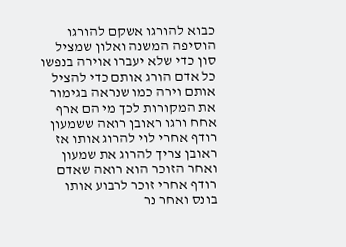כבוא להורגו אשקם להורגו הוסיפה המשנה ואלון שמציל סון כדי שלא יעברו אוירה בנפשו כל אדם הורג אותם כדי להציל אותם וירה כמו שנראה בגימור את המקורות לכך מי הם ארף אחח ורגו ראובן רואה ששמעון רודף אחרי לוי להרוג אותו אז ראובן צריך להרוג את שמעון ואחר הזוכר הוא רואה שאדם רודף אחרי זוכר לרבוע אותו בונס ואחר נר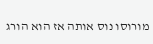מורוסו נוס אותה אז הוא הורג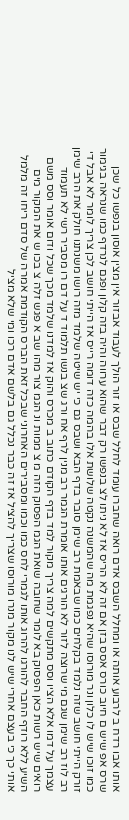אותו אבו רדח ב לרבוע אותה או ומחלל השבס אדם רואה שחברו עומד לחלל שבס או זור הולך לעבוד אבזור אין מצין אוסון בנפשו כל שכן שרס אפ שיש ם חיוב כורס אסס בזן אם זה לא הריס אז לא ניתו לצ בנפשו רק דבר שהוא ערווה והיה בזה קלון ופגם לנרדף כמו שנראה בגימור כמו זוכו שיש לו כלון ונר מורוסו שהיא נפגמת מה שהמשנה נקטה שלושת אלו בהמה כזה דומה רייס אז הייתי חושב לכן צריך לומר לא אבל די זורק הייתי חושב שזה נלמד בקלחים כמו שבאמת רב שימן סובר בדף הבא ושבס גם כי יש שיטה שלמד מזה רושו משנתנו חולק את הרב שימן רב לוז רב שימן שגם מי שרוצה לזור לא הורגים אותו אומרת הגמר רב מנין לרף אח ורג שצ בנשו תלמוד ד על דם רו מסביר רשי לא תעמוד עצמך על דמו אלא הציו וסס מתקשים למה צריך מקור למד בדף הקודם כתוב ב מכרס והוק אז למדנו שלמד מכך שכל ודום אומר וסס משם רואים שיש רשות כאן הפסוק בא לומר שחובה שואת הגמ הפסוק הזה מ צ ממות ונ הגמ צור מהו שב א פגש זלה צ בכו ש את המקור מים השיע ללא רודף החבר להורגו להרוג אותו לגמרי לחס כמו וכמו ומסבירים האחרוני שבכל זאת הברס הקודמת אמרה של סדם ריחו זה מלמל אותי כך כי בעצם אחרי שיש לנו מקור מנרו מורוסו שצריך להציל אז זה כבר נכלל גם בלשם אדם רכו ומי שלא מציל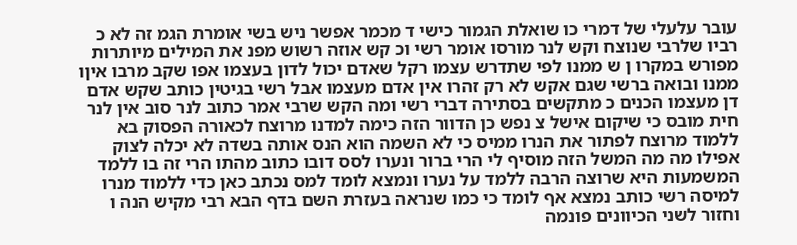עובר עלעלי של דמרי כו שואלת הגמור כישי ד מכמר אפשר ניש בשי אומרת הגמ זה לא כ רביו שלרבי שנוצח וקש לנר מורסו אומר רשי וכ קש אוזה רשוש מפנ את המילים מיותרות מפורש במקרו ן ש ממנו לפי שתדרש עצמו רקל שאדם יכול לדון בעצמו אפו שקב מרבו איןו ממנו ובואה ברשי שגם אקש לא רק זהרו אין אדם מעצמו אבל רשי בגיטין כותב שקש אדם דן מעצמו הכנים כ מתקשים בסתירה דברי רשי ומה הקש שרבי אמר כתוב לנר סוב אין לנר חית מובס כי שיקום אישל צ נפש כן הדוור הזה כימה למדנו מרוצח לכאורה הפסוק בא ללמוד מרוצח לפתור את הנרו ממיס כי לא השמה הוא הנס אותה בשדה לא יכלה לצוק אפילו מה מה המשל הזה מוסיף לי הרי ברור ונערו לסס דובו כתוב מהתו הרי זה בו ללמד המשמעות היא שרוצה הרבה ללמד על נערו ונמצא לומד למס נכתב כאן כדי ללמוד מנרו למיסה רשי כותב נמצא אף לומד כי כמו שנראה בעזרת השם בדף הבא רבי מקיש הנה ו וחזור לשני הכיוונים פונמה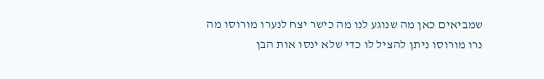שמביאים כאן מה שנוגע לנו מה כישר יצח לנערו מורוסו מה נרו מורוסו ניתן להציל לו כדי שלא ינסו אות הבן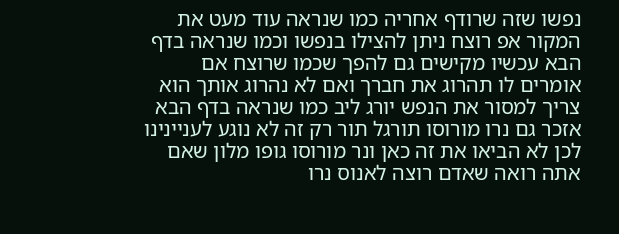נפשו שזה שרודף אחריה כמו שנראה עוד מעט את המקור אפ רוצח ניתן להצילו בנפשו וכמו שנראה בדף הבא עכשיו מקישים גם להפך שכמו שרוצח אם אומרים לו תהרוג את חברך ואם לא נהרוג אותך הוא צריך למסור את הנפש יורג ליב כמו שנראה בדף הבא אזכר גם נרו מורוסו תורגל תור רק זה לא נוגע לעניינינו לכן לא הביאו את זה כאן ונר מורוסו גופו מלון שאם אתה רואה שאדם רוצה לאנוס נרו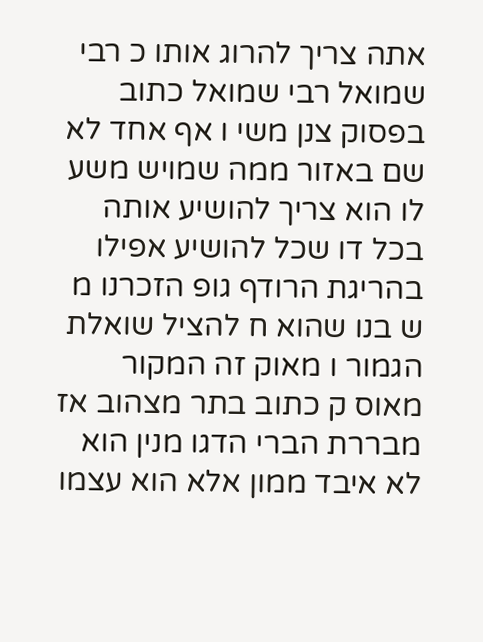אתה צריך להרוג אותו כ רבי שמואל רבי שמואל כתוב בפסוק צנן משי ו אף אחד לא שם באזור ממה שמויש משע לו הוא צריך להושיע אותה בכל דו שכל להושיע אפילו בהריגת הרודף גופ הזכרנו מ ש בנו שהוא ח להציל שואלת הגמור ו מאוק זה המקור מאוס ק כתוב בתר מצהוב אז מבררת הברי הדגו מנין הוא לא איבד ממון אלא הוא עצמו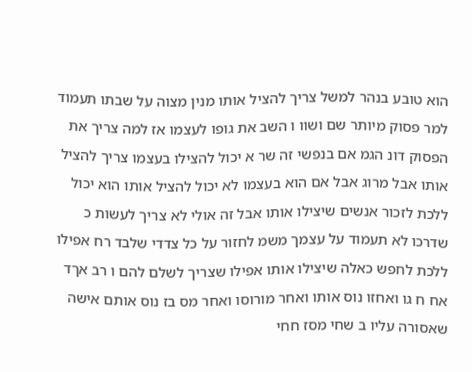הוא טובע בנהר למשל צריך להציל אותו מנין מצוה על שבתו תעמוד למר פסוק מיותר שם ושוו ו השב את גופו לעצמו אז למה צריך את הפסוק דונ הגמ אם בנפשי זה שר א יכול להצילו בעצמו צריך להציל אותו אבל מרוג אבל אם הוא בעצמו לא יכול להציל אותו הוא יכול ללכת לזכור אנשים שיצילו אותו אבל זה אולי לא צריך לעשות כ שדרכו לא תעמוד על עצמך משמ לחזור על כל צדדי שלבד רח אפילו ללכת לחפש כאלה שיצילו אותו אפילו שצריך לשלם להם ו רב אךד אח ח גו ואחזו נוס אותו ואחר מורוסו ואחר מס בז נוס אותם אישה שאסורה עליו ב שחי מסז חחי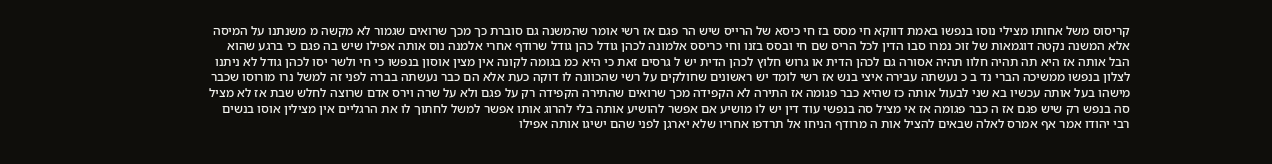קריסוס משל אחותו מצילי נוסו בנפשו באמת דווקא חי מסס בז חי כיסא של הרייס שיש הר פגם אז רשי אומר שהמשנה גם סוברת כך מכך שרואים שגמור לא מקשה מ משנתנו על המיסה אלא המשנה נקטה דוגמאות של זוכ נמרו סבו הדין לכל הריס שם חי ובסס בזנו וחי כריסס אלמונה לכהן גודל כהן גודל שרודף אחרי אלמנה נוס אותה אפילו שיש בה פגם כי ברגע שהוא הבל אותה אז היא תה תהיה חלוו תהיה אסורה גם לכהן הדית או גרוש חלוץ לכהן הדית יש ל גרסים זאת כי היא כמ בגומה לקונה אין מצין אוסון בנפשו כי חי ולשר יסו לכהן גודל לא ניתנו לצלון בנפשו ממשיכה הברי נד ב כ נעשתה עבירה איצי בנש אז רשי לומד יש ראשונים שחולקים על רשי שהכוונה לו דוקה כעת אלא הם כבר נעשתה בברה לפני זה למשל נרו מורוסו שכבר מישהו בעל אותה עכשיו בא שני לבעול אותה כז שהיא כבר פגומה אז התירה לא הקפידה מכך שרואים שהתירה הקפידה רק על פגם ולא על שרה וירס אדם שרוצה לחלש שבת אז לא מציל סה בנפש רק שיש פגם אז ה כבר פגומה אז אי מציל סה בנפשי עוד דין יש לו מושיע אם אפשר להושיע אותה בלי להרוג אותו אפשר למשל לחתוך לו את הרגליים אין מצילין אוסו בנשים רבי יהודו אמר אף אמרס לאלה שבאים להציל אות ה מרודף הניחו אל תרדפו אחריו שלא יארגן לפני שהם ישיגו אותה אפילו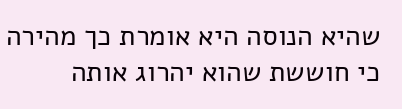שהיא הנוסה היא אומרת כך מהירה כי חוששת שהוא יהרוג אותה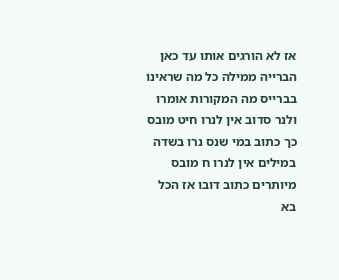אז לא הורגים אותו עד כאן הברייה ממילה כל מה שראינו בברייס מה המקורות אומרו ולנר סדוב אין לנרו חיט מובס כך כתוב במי שנס נרו בשדה במילים אין לנרו ח מובס מיותרים כתוב דובו אז הכל בא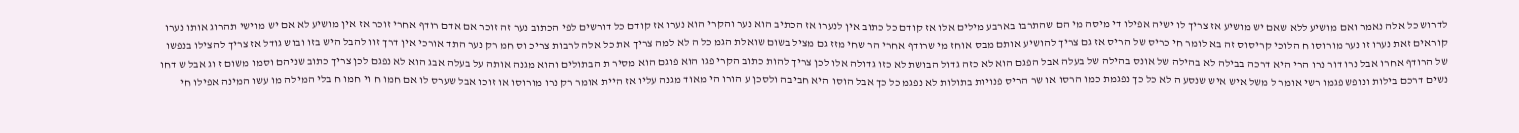לדרוש כל אלה נאמר ואם מושיע ללא שאם יש מושיע אז צריך לו ישיה אפילו די מיסה מי הם שהתרבו בארבע מילים אלו אז קודם כל כתוב אין לנערו אז הכתיב הוא נער והקרי הוא נערו אז קודם כל דורשים לפי הכתוב נער זה זוכר אם אדם רודף אחרי זוכר אז אין מושיע לא אם יש מוישי תהרוג אותו נערו קוראים זאת נערו זו נער מורוסו ח הלוכי קריסוס זה בא לומר חי כריס של הריס אז גם צריך להושיע אותם מבס אוחז מי שרודף אחרי הר שחי מזז גם מציל בשום שואלת הגמ כל ה לא למה צריך את כל אלה לרבות צריכ וס חמ רק נער התד אורכי אין דרך זוו להבל היש בזו ובוש גודל אז צריך להצילו בנפשו של הרודף אחרו אבל נרו דור נרו הרי היא דרכה בבילה לא בהילה של אונס בהילה של בעלה אבל הפגם הוא לא כזה גדול הבושת לא כזו גדולה אלו לכן צריך להות כתוב הקרי פגו הוא פוגם הוא מסיר ת הבתולים והוא מגנה אותה על בעלה אבג הוא לא נפגם לכן צריך כתוב שניהם וסמו משום ז וג אבל ש דחו נשים דרכם בילות ונופש פגמו רשי אומר ל משל איש איש שנסע ה לא כל כך נפגמת כמו הרסו או שר הריס פנויות בתולות לא נפגמ כל כך אבל הוסו היא חביבה ולסכן ע הורו הי מאוד מגנה עליו אז היית אומר רק נרו מורוסו או זוכו אבל שערס לו אם חמו ח וי חמו ח בלי המילה מו עשו המינה אפילו חי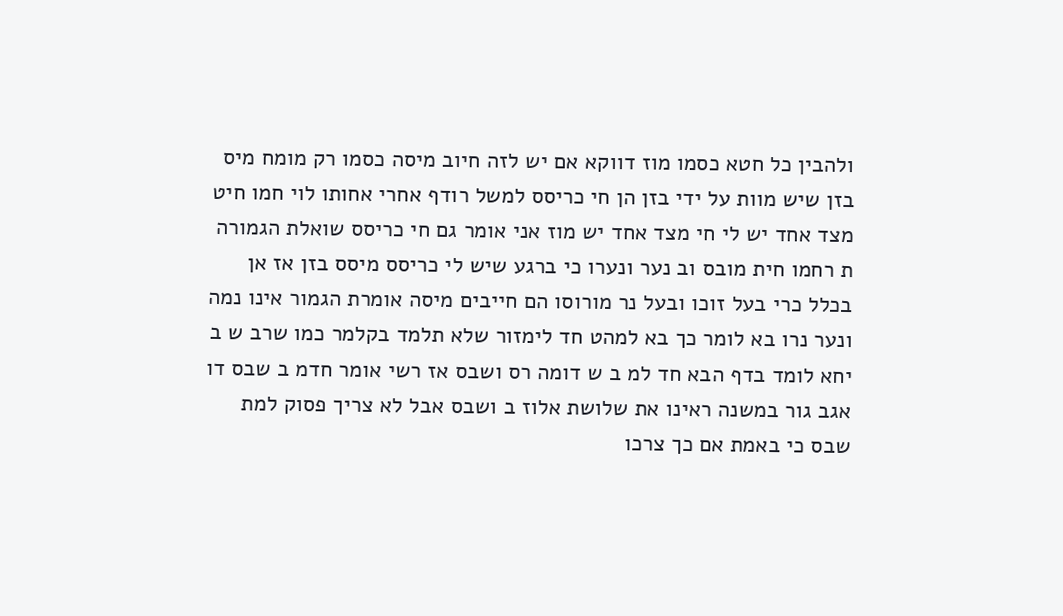ולהבין כל חטא כסמו מוז דווקא אם יש לזה חיוב מיסה כסמו רק מומח מיס בזן שיש מוות על ידי בזן הן חי כריסס למשל רודף אחרי אחותו לוי חמו חיט מצד אחד יש לי חי מצד אחד יש מוז אני אומר גם חי כריסס שואלת הגמורה ת רחמו חית מובס וב נער ונערו כי ברגע שיש לי כריסס מיסס בזן אז אן בכלל כרי בעל זוכו ובעל נר מורוסו הם חייבים מיסה אומרת הגמור אינו נמה ונער נרו בא לומר כך בא למהט חד לימזור שלא תלמד בקלמר כמו שרב ש ב יחא לומד בדף הבא חד למ ב ש דומה רס ושבס אז רשי אומר חדמ ב שבס דו אגב גור במשנה ראינו את שלושת אלוז ב ושבס אבל לא צריך פסוק למת שבס כי באמת אם כך צרכו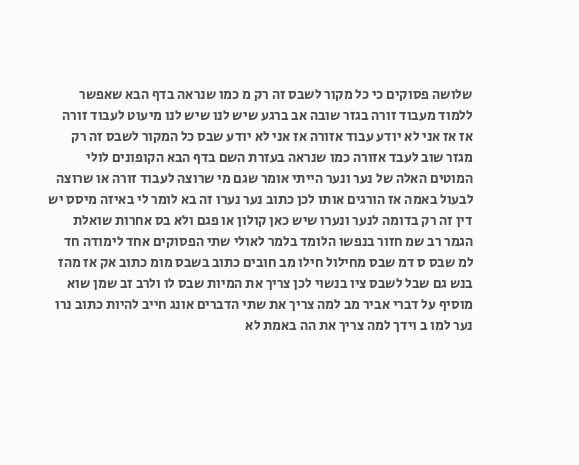שלושה פסוקים כי כל מקור לשבס זה רק מ כמו שנראה בדף הבא שאפשר ללמוד מעבוד זורה בגזר שובה אב ברגע שיש לנו שיש לנו מיעוט לעבוד זורה אז אז אני לא יודע עבוד אזורה אז אני לא יודע שבס כל המקור לשבס זה רק מגזר שוב לעבד אזורה כמו שנראה בעזרת השם בדף הבא הקופונים לולי המוטים האלה של נער ונער הייתי אומר שגם מי שרוצה לעבוד זורה או שרוצה לבעול באמה אז הורגים אותו לכן כתוב נער נערו זה בא לומר לי באיזה מיסס יש דין זה רק בדומה לנער ונערו שיש כאן קולון או פגם ולא בס אחרות שואלת הגמר רב שמ חזור בנפשו הלומד בלמר לאולי שתי הפסוקים אחד לימודה חד למ שבס ס דמ שבס מחילול חילו מב חובים כתוב בשבס מומ כתוב אק אז מהז בנש גם שבל לשבס ציו בנשוי לכן צריך את המיות שבס לו ולרב זב שמן שוא מוסיף על דברי אביר מב למה צריך את שתי הדברים אונג חייב להיות כתוב נרו נער למו ב וידך למה צריך את הה באמת לא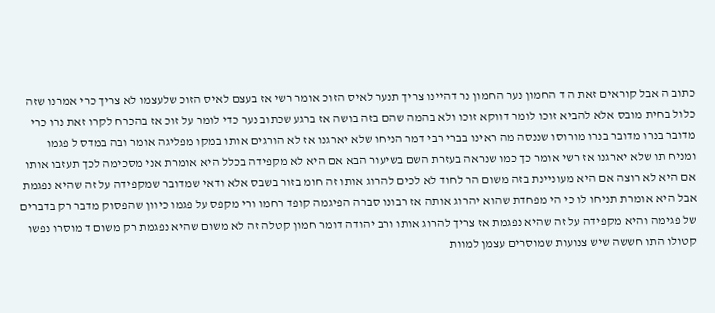כתוב ה אבל קוראים זאת ה ד החמון נער החמון נר דהיינו צריך תנער לאיס הזוכ אומר רשי אז בעצם לאיס הזוכ שלעצמו לא צריך כרי אמרנו שזה כלול בחית מובס אלא להביא זוכו לומר דווקא זוכו ולא בהמה שהם בזה בושה אז ברגע שכתוב נער כדי לומר על זוכ אז בהכרח לקרו זאת נרו כרי מדובר בנרו מדובר בנרו מורוסו שננסה מה ראינו בברי רבי דמר הניחו שלא יארגנו אז לא הורגים אותו במקו מפליגה אומר ובה במדס ל פגמו ומניח תו שלא יארגנו אז רשי אומר כך כמו שנראה בעזרת השם בשיעור הבא אם היא לא מקפידה בכלל היא אומרת אני מסכימה לכך תעזבו אותו אם היא לא רוצה אם היא מעוניינת בזה משום הר לחוד לא לכים להרוג אותו זה חומ בזור בשבס אלא ודאי שמדובר שמקפידה על זה שהיא נפגמת אבל היא אומרת תניחו לו כי הי מפחדת שהוא יהרוג אותה אז רבונו סברה הפיגמה קופד רחמו ורי מקפס על פגמו כיוון שהפסוק מדבר רק בדברים של פגימה והיא מקפידה על זה שהיא נפגמת אז צריך להרוג אותו ורב יהודה דומר חמון קטלה זה לא משום שהיא נפגמת רק משום ד מוסרו נפשו קטולו התו חששה שיש צנועות שמוסרים עצמן למוות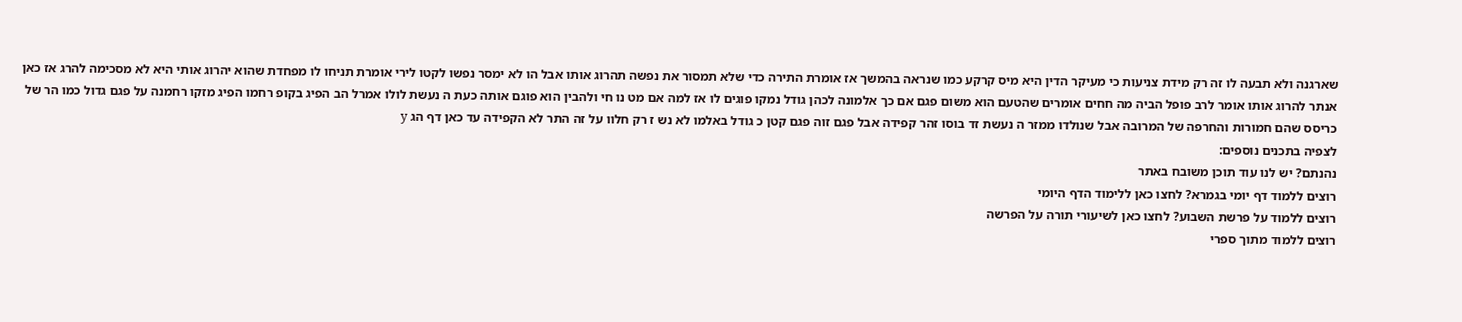שארגנה ולא תבעה לו זה רק מידת צניעות כי מעיקר הדין היא מיס קרקע כמו שנראה בהמשך אז אומרת התירה כדי שלא תמסור את נפשה תהרוג אותו אבל הו לא ימסר נפשו לקטו לירי אומרת תניחו לו מפחדת שהוא יהרוג אותי היא לא מסכימה להרג אז כאן אנתר להרוג אותו אומר לרב פופל הביה מה חחים אומרים שהטעם הוא משום פגם אם כך אלמונה לכהן גודל נמקו פוגים לו אז למה אם מט נו חי ולהבין הוא פוגם אותה כעת ה נעשת לולו אמרל הב הפיג בקופ רחמו הפיג מזקו רחמנה על פגם גדול כמו הר של כריסס שהם חמורות והחרפה של המרובה אבל שנולדו ממזר ה נעשת זד בוסו זהר קפידה אבל פגם זוה פגם קטן כ גודל באלמו לא נש ז רק חלוו על זה התר לא הקפידה עד כאן דף הג y
לצפיה בתכנים נוספים:
נהנתם? יש לנו עוד תוכן משובח באתר
רוצים ללמוד דף יומי בגמרא? לחצו כאן ללימוד הדף היומי
רוצים ללמוד על פרשת השבוע? לחצו כאן לשיעורי תורה על הפרשה
רוצים ללמוד מתוך ספרי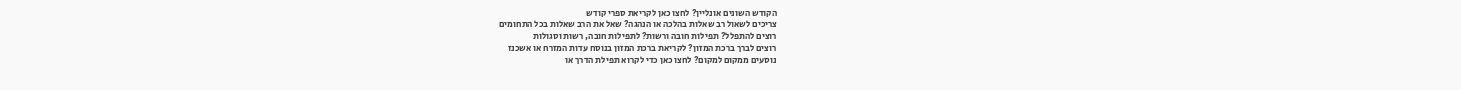הקודש השונים אונליין? לחצו כאן לקריאת ספרי קודש
צריכים לשאול רב שאלות בהלכה או הנהגה? שאל את הרב שאלות בכל התחומים
רוצים להתפלל? תפילות חובה ורשות? לתפילות חובה, רשות וסגולות
רוצים לברך ברכת המזון? לקריאת ברכת המזון בנוסח עדות המזרח או אשכנז
נוסעים ממקום למקום? לחצו כאן כדי לקרוא תפילת הדרך או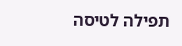תפילה לטיסה